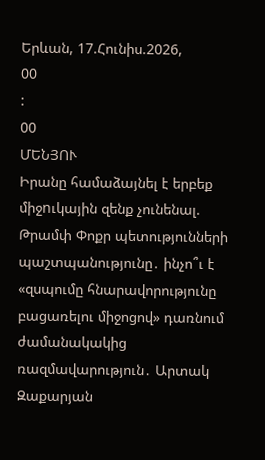Երևան, 17.Հունիս.2026,
00
:
00
ՄԵՆՅՈՒ
Իրանը համաձայնել է երբեք միջnւկային զենք չունենալ. Թրամփ Փոքր պետությունների պաշտպանությունը․ ինչո՞ւ է «զսպումը հնարավորությունը բացառելու միջոցով» դառնում ժամանակակից ռազմավարություն․ Արտակ Զաքարյան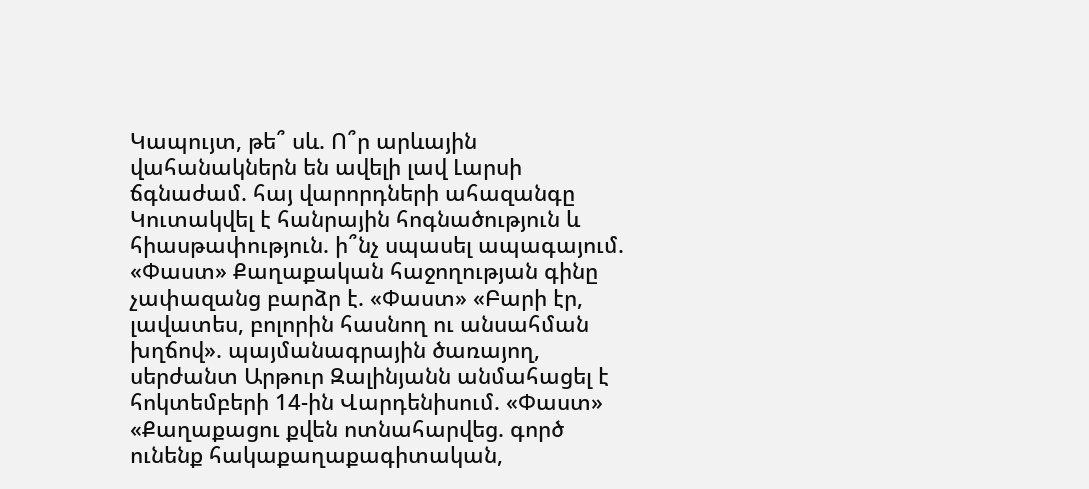Կապույտ, թե՞ սև. Ո՞ր արևային վահանակներն են ավելի լավ Լարսի ճգնաժամ. հայ վարորդների ահազանգը Կուտակվել է հանրային հոգնածություն և հիասթափություն. ի՞նչ սպասել ապագայում. «Փաստ» Քաղաքական հաջողության գինը չափազանց բարձր է. «Փաստ» «Բարի էր, լավատես, բոլորին հասնող ու անսահման խղճով». պայմանագրային ծառայող, սերժանտ Արթուր Զալինյանն անմահացել է հոկտեմբերի 14-ին Վարդենիսում. «Փաստ» «Քաղաքացու քվեն ոտնահարվեց. գործ ունենք հակաքաղաքագիտական,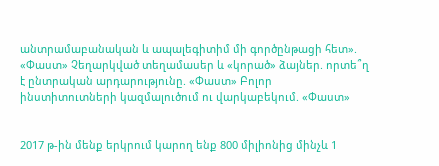անտրամաբանական և ապալեգիտիմ մի գործընթացի հետ». «Փաստ» Չեղարկված տեղամասեր և «կորած» ձայներ. որտե՞ղ է ընտրական արդարությունը. «Փաստ» Բոլոր ինստիտուտների կազմալուծում ու վարկաբեկում. «Փաստ»


2017 թ-ին մենք երկրում կարող ենք 800 միլիոնից մինչև 1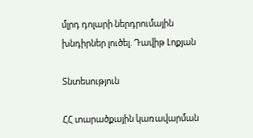մլրդ դոլարի ներդրումային խնդիրներ լուծել. Դավիթ Լոքյան

Տնտեսություն

ՀՀ տարածքային կառավարման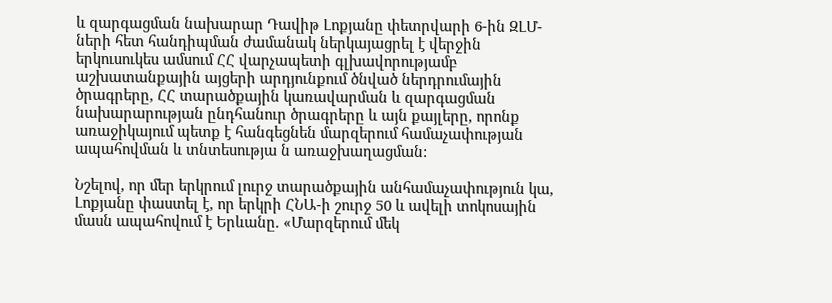և զարգացման նախարար Դավիթ Լոքյանը փետրվարի 6-ին ԶԼՄ-ների հետ հանդիպման ժամանակ ներկայացրել է վերջին երկուսուկես ամսում ՀՀ վարչապետի գլխավորությամբ աշխատանքային այցերի արդյունքում ծնված ներդրումային ծրագրերը, ՀՀ տարածքային կառավարման և զարգացման նախարարության ընդհանուր ծրագրերը և այն քայլերը, որոնք առաջիկայում պետք է հանգեցնեն մարզերում համաչափության ապահովման և տնտեսությա ն առաջխաղացման:

Նշելով, որ մեր երկրում լուրջ տարածքային անհամաչափություն կա, Լոքյանը փաստել է, որ երկրի ՀՆԱ-ի շուրջ 50 և ավելի տոկոսային մասն ապահովում է Երևանը. «Մարզերում մեկ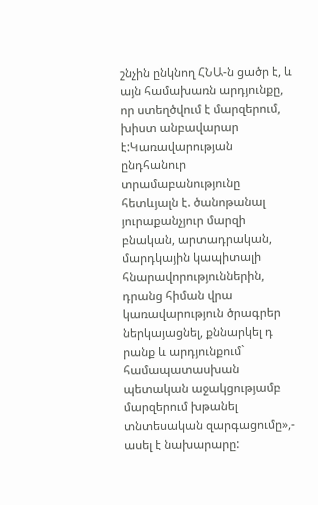շնչին ընկնող ՀՆԱ-ն ցածր է, և այն համախառն արդյունքը, որ ստեղծվում է մարզերում, խիստ անբավարար է:Կառավարության ընդհանուր տրամաբանությունը հետևյալն է. ծանոթանալ յուրաքանչյուր մարզի բնական, արտադրական, մարդկային կապիտալի հնարավորություններին, դրանց հիման վրա կառավարություն ծրագրեր ներկայացնել, քննարկել դ րանք և արդյունքում` համապատասխան պետական աջակցությամբ մարզերում խթանել տնտեսական զարգացումը»,- ասել է նախարարը: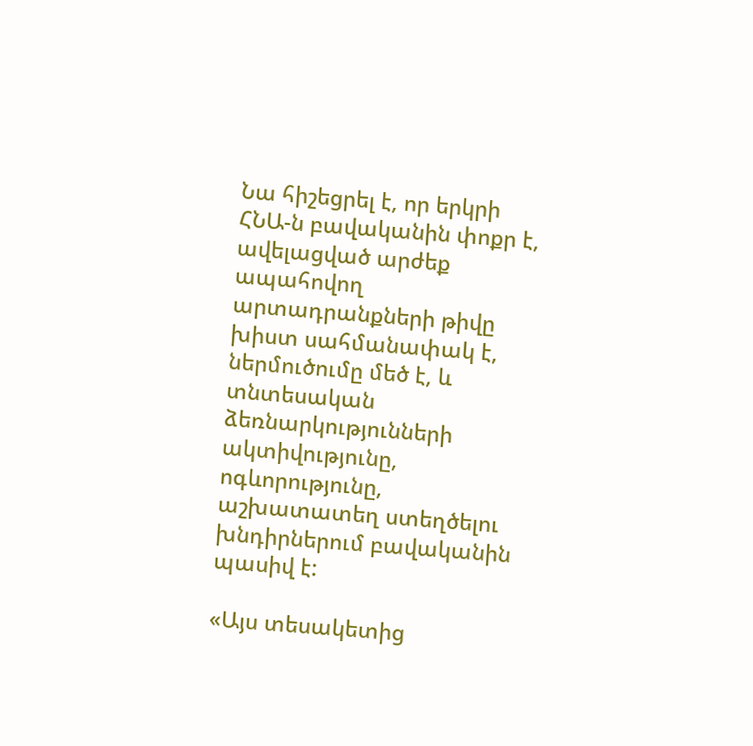Նա հիշեցրել է, որ երկրի ՀՆԱ-ն բավականին փոքր է, ավելացված արժեք ապահովող արտադրանքների թիվը խիստ սահմանափակ է, ներմուծումը մեծ է, և տնտեսական ձեռնարկությունների ակտիվությունը, ոգևորությունը, աշխատատեղ ստեղծելու խնդիրներում բավականին պասիվ է:

«Այս տեսակետից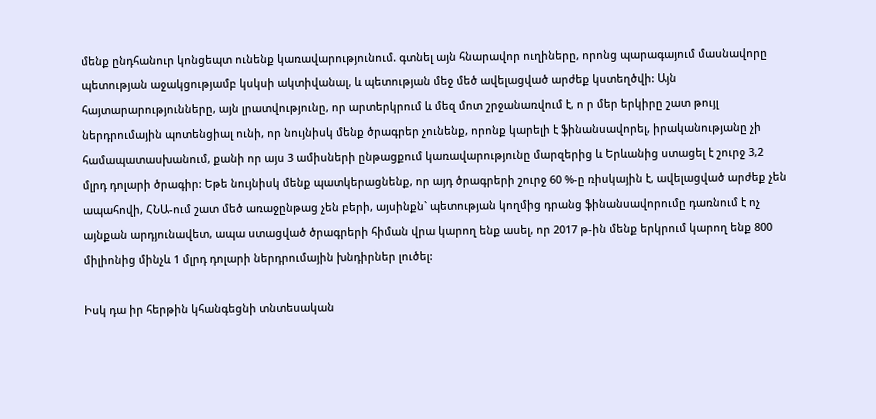մենք ընդհանուր կոնցեպտ ունենք կառավարությունում. գտնել այն հնարավոր ուղիները, որոնց պարագայում մասնավորը պետության աջակցությամբ կսկսի ակտիվանալ, և պետության մեջ մեծ ավելացված արժեք կստեղծվի: Այն հայտարարությունները, այն լրատվությունը, որ արտերկրում և մեզ մոտ շրջանառվում է, ո ր մեր երկիրը շատ թույլ ներդրումային պոտենցիալ ունի, որ նույնիսկ մենք ծրագրեր չունենք, որոնք կարելի է ֆինանսավորել, իրականությանը չի համապատասխանում, քանի որ այս 3 ամիսների ընթացքում կառավարությունը մարզերից և Երևանից ստացել է շուրջ 3,2 մլրդ դոլարի ծրագիր: Եթե նույնիսկ մենք պատկերացնենք, որ այդ ծրագրերի շուրջ 60 %-ը ռիսկային է, ավելացված արժեք չեն ապահովի, ՀՆԱ-ում շատ մեծ առաջընթաց չեն բերի, այսինքն` պետության կողմից դրանց ֆինանսավորումը դառնում է ոչ այնքան արդյունավետ, ապա ստացված ծրագրերի հիման վրա կարող ենք ասել, որ 2017 թ-ին մենք երկրում կարող ենք 800 միլիոնից մինչև 1 մլրդ դոլարի ներդրումային խնդիրներ լուծել:

Իսկ դա իր հերթին կհանգեցնի տնտեսական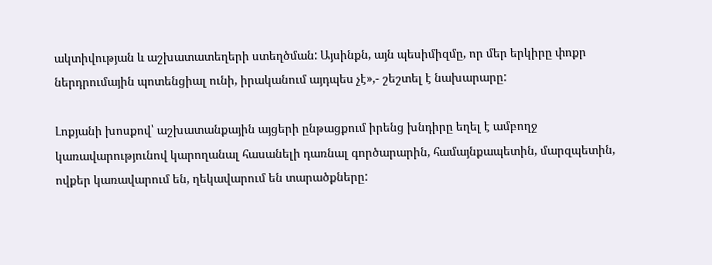ակտիվության և աշխատատեղերի ստեղծման: Այսինքն, այն պեսիմիզմը, որ մեր երկիրը փոքր ներդրումային պոտենցիալ ունի, իրականում այդպես չէ»,- շեշտել է նախարարը:

Լոքյանի խոսքով՝ աշխատանքային այցերի ընթացքում իրենց խնդիրը եղել է ամբողջ կառավարությունով կարողանալ հասանելի դառնալ գործարարին, համայնքապետին, մարզպետին, ովքեր կառավարում են, ղեկավարում են տարածքները: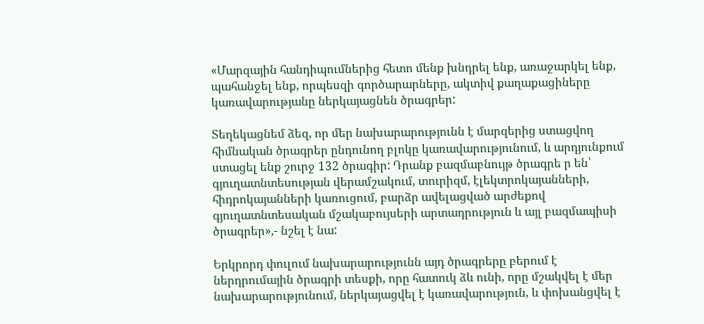«Մարզային հանդիպումներից հետո մենք խնդրել ենք, առաջարկել ենք, պահանջել ենք, որպեսզի գործարարները, ակտիվ քաղաքացիները կառավարությանը ներկայացնեն ծրագրեր:

Տեղեկացնեմ ձեզ, որ մեր նախարարությունն է մարզերից ստացվող հիմնական ծրագրեր ընդունող բլոկը կառավարությունում, և արդյունքում ստացել ենք շուրջ 132 ծրագիր: Դրանք բազմաբնույթ ծրագրե ր են՝ գյուղատնտեսության վերամշակում, տուրիզմ, էլեկտրոկայանների, հիդրոկայանների կառուցում, բարձր ավելացված արժեքով գյուղատնտեսական մշակաբույսերի արտադրություն և այլ բազմապիսի ծրագրեր»,- նշել է նա:

Երկրորդ փուլում նախարարությունն այդ ծրագրերը բերում է ներդրումային ծրագրի տեսքի, որը հատուկ ձև ունի, որը մշակվել է մեր նախարարությունում, ներկայացվել է կառավարություն, և փոխանցվել է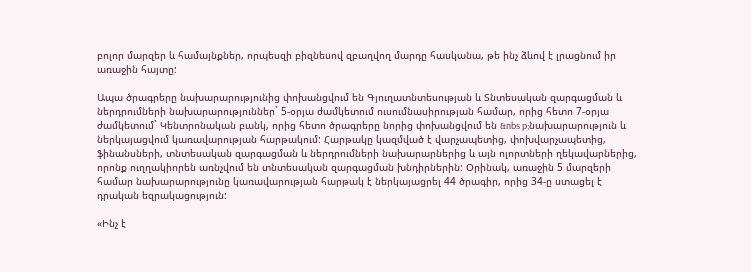բոլոր մարզեր և համայնքներ, որպեսզի բիզնեսով զբաղվող մարդը հասկանա, թե ինչ ձևով է լրացնում իր առաջին հայտը:

Ապա ծրագրերը նախարարությունից փոխանցվում են Գյուղատնտեսության և Տնտեսական զարգացման և ներդրումների նախարարություններ` 5-օրյա ժամկետում ուսումնասիրության համար, որից հետո 7-օրյա ժամկետում` Կենտրոնական բանկ, որից հետո ծրագրերը նորից փոխանցվում են &nbs p;նախարարություն և ներկայացվում կառավարության հարթակում: Հարթակը կազմված է վարչապետից, փոխվարչապետից, ֆինանսների, տնտեսական զարգացման և ներդրումների նախարարներից և այն ոլորտների ղեկավարներից, որոնք ուղղակիորեն առնչվում են տնտեսական զարգացման խնդիրներին: Օրինակ, առաջին 5 մարզերի համար նախարարությունը կառավարության հարթակ է ներկայացրել 44 ծրագիր, որից 34-ը ստացել է դրական եզրակացություն:

«Ինչ է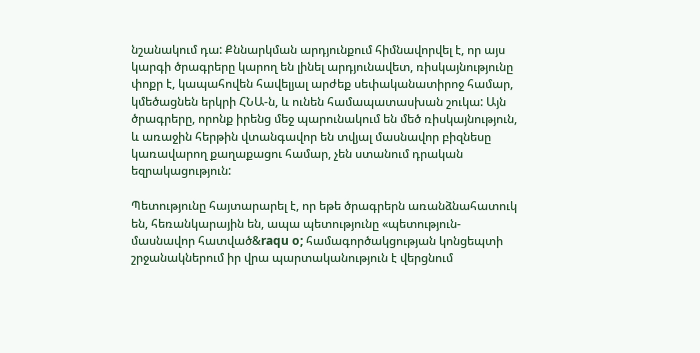նշանակում դա: Քննարկման արդյունքում հիմնավորվել է, որ այս կարգի ծրագրերը կարող են լինել արդյունավետ, ռիսկայնությունը փոքր է, կապահովեն հավելյալ արժեք սեփականատիրոջ համար, կմեծացնեն երկրի ՀՆԱ-ն, և ունեն համապատասխան շուկա: Այն ծրագրերը, որոնք իրենց մեջ պարունակում են մեծ ռիսկայնություն, և առաջին հերթին վտանգավոր են տվյալ մասնավոր բիզնեսը կառավարող քաղաքացու համար, չեն ստանում դրական եզրակացություն:

Պետությունը հայտարարել է, որ եթե ծրագրերն առանձնահատուկ են, հեռանկարային են, ապա պետությունը «պետություն-մասնավոր հատված&raqu o; համագործակցության կոնցեպտի շրջանակներում իր վրա պարտականություն է վերցնում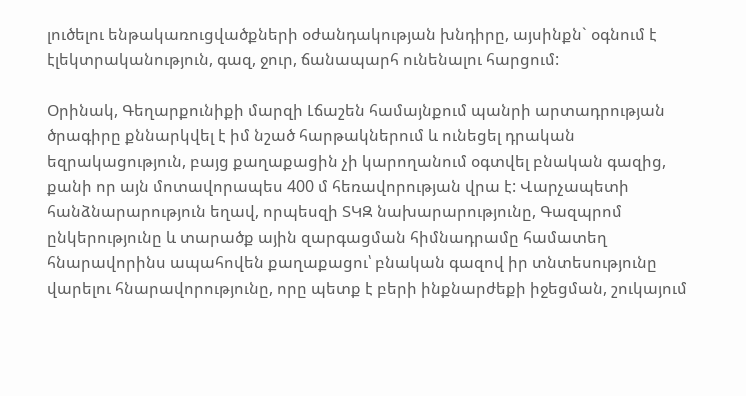լուծելու ենթակառուցվածքների օժանդակության խնդիրը, այսինքն` օգնում է էլեկտրականություն, գազ, ջուր, ճանապարհ ունենալու հարցում:

Օրինակ, Գեղարքունիքի մարզի Լճաշեն համայնքում պանրի արտադրության ծրագիրը քննարկվել է իմ նշած հարթակներում և ունեցել դրական եզրակացություն, բայց քաղաքացին չի կարողանում օգտվել բնական գազից, քանի որ այն մոտավորապես 400 մ հեռավորության վրա է: Վարչապետի հանձնարարություն եղավ, որպեսզի ՏԿԶ նախարարությունը, Գազպրոմ ընկերությունը և տարածք ային զարգացման հիմնադրամը համատեղ հնարավորինս ապահովեն քաղաքացու՝ բնական գազով իր տնտեսությունը վարելու հնարավորությունը, որը պետք է բերի ինքնարժեքի իջեցման, շուկայում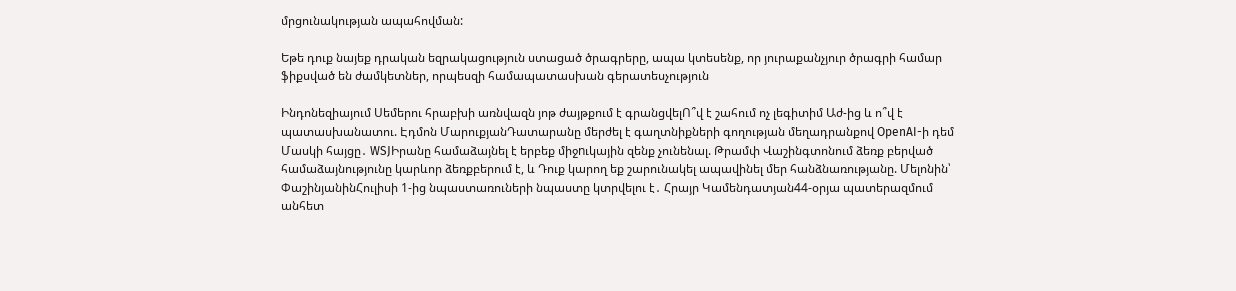մրցունակության ապահովման:

Եթե դուք նայեք դրական եզրակացություն ստացած ծրագրերը, ապա կտեսենք, որ յուրաքանչյուր ծրագրի համար ֆիքսված են ժամկետներ, որպեսզի համապատասխան գերատեսչություն

Ինդոնեզիայում Սեմերու հրաբխի առնվազն յոթ ժայթքում է գրանցվելՈ՞վ է շահում ոչ լեգիտիմ Աժ-ից և ո՞վ է պատասխանատու. Էդմոն ՄարուքյանԴատարանը մերժել է գաղտնիքների գողության մեղադրանքով OpenAI-ի դեմ Մասկի հայցը․ WSJԻրանը համաձայնել է երբեք միջnւկային զենք չունենալ. Թրամփ Վաշինգտոնում ձեռք բերված համաձայնությունը կարևոր ձեռքբերում է, և Դուք կարող եք շարունակել ապավինել մեր հանձնառությանը. Մելոնին՝ ՓաշինյանինՀուլիսի 1-ից նպաստառուների նպաստը կտրվելու է․ Հրայր Կամենդատյան44-օրյա պատերազմում անհետ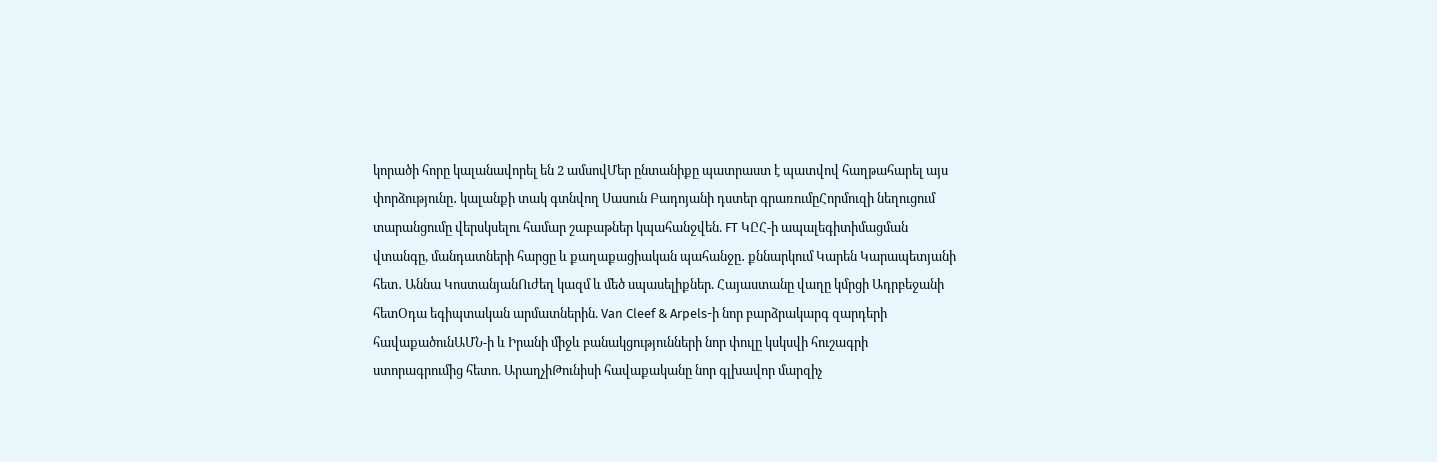կորածի հորը կալանավորել են 2 ամսովՄեր ընտանիքը պատրաստ է պատվով հաղթահարել այս փորձությունը․ կալանքի տակ գտնվող Սասուն Բադոյանի դստեր գրառումըՀորմուզի նեղուցում տարանցումը վերսկսելու համար շաբաթներ կպահանջվեն. FT ԿԸՀ-ի ապալեգիտիմացման վտանգը, մանդատների հարցը և քաղաքացիական պահանջը․ քննարկում Կարեն Կարապետյանի հետ․ Աննա ԿոստանյանՈւժեղ կազմ և մեծ սպասելիքներ. Հայաստանը վաղը կմրցի Ադրբեջանի հետՕդա եգիպտական արմատներին. Van Cleef & Arpels-ի նոր բարձրակարգ զարդերի հավաքածունԱՄՆ-ի և Իրանի միջև բանակցությունների նոր փուլը կսկսվի հուշագրի ստորագրումից հետո. ԱրաղչիԹունիսի հավաքականը նոր գլխավոր մարզիչ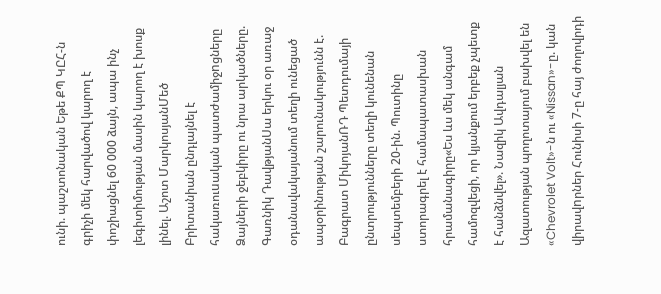ունի. պաշտոնական Եթե ՔՊ ԿԸՀ-ն գրիչի մեկ հարվածով կարող է փոշիացնել 60 000 ձայն, ապա ինչ լեգիտիմության մասին կարող է խոսք լինել. Աշոտ ՄարկոսյանՄեծ Բրիտանիան ընդլայնել է հակառուuական պատժամիջnցները Ձայների ջեբկիրը ու նրա արկածները. Գառնիկ ԴավթյանՍա երկու օր առաջ օդանավակայանում տեղի ունեցած ապօրինության շարունակությունն է. Բագրատ ՄիկոյանՌԴ Պետդումայի ընտրությունները տեղի կունենան սեպտեմբերի 20-ին. Պուտինը ստորագրել է համապատասխան հրամանագիրը«Ես ևս մեկ անգամ համոզվեցի, որ կյանքում երբեք չպետք է հանձնվել». Նազիկ Ավդալյան Ազատության պողոտայում բախվել են «Chevrolet Volt»-ն ու «Nissan»-ը. կան վիրավnրներ Հունիսի 7-ը հայ ժողովրդի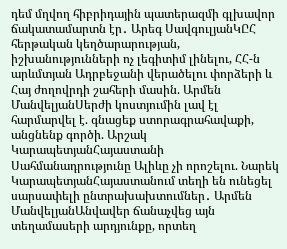դեմ մղվող հիբրիդային պատերազմի գլխավոր ճակատամարտն էր․ Արեգ ՍավգուլյանԿԸՀ հերթական կեղծարարության, իշխանությունների ոչ լեգիտիմ լինելու, ՀՀ-ն արևմտյան Ադրբեջանի վերածելու փորձերի և Հայ ժողովրդի շահերի մասին. Արմեն ՄանվելյանՍերժի կոստյումին լավ էլ հարմարվել է. գնացեք ստորագրահավաքի, անցնենք գործի. Արշակ ԿարապետյանՀայաստանի Սահմանադրությունը Ալիևը չի որոշելու. Նարեկ ԿարապետյանՀայաստանում տեղի են ունեցել սարսափելի ընտրախախտումներ․ Արմեն ՄանվելյանԱնվավեր ճանաչվեց այն տեղամասերի արդյունքը, որտեղ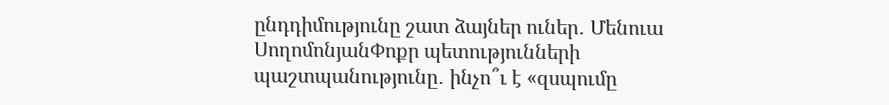ընդդիմությունը շատ ձայներ ուներ․ Մենուա ՍողոմոնյանՓոքր պետությունների պաշտպանությունը․ ինչո՞ւ է «զսպումը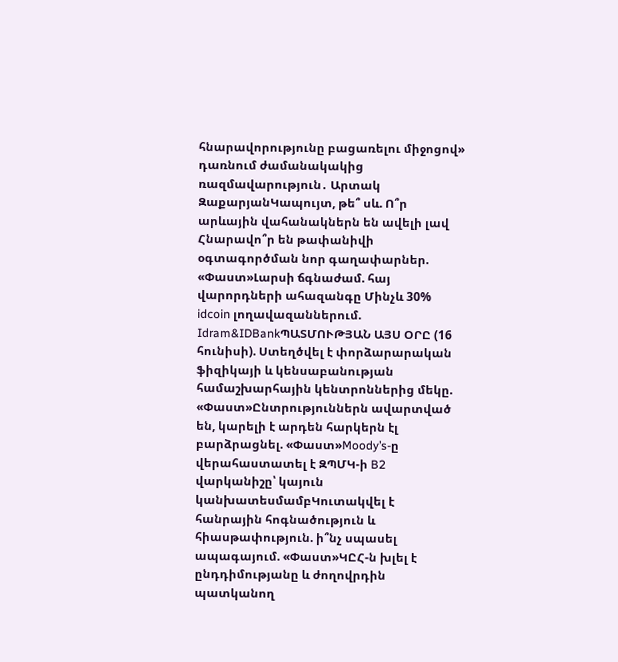հնարավորությունը բացառելու միջոցով» դառնում ժամանակակից ռազմավարություն․ Արտակ ԶաքարյանԿապույտ, թե՞ սև. Ո՞ր արևային վահանակներն են ավելի լավ Հնարավո՞ր են թափանիվի օգտագործման նոր գաղափարներ. «Փաստ»Լարսի ճգնաժամ. հայ վարորդների ահազանգը Մինչև 30% idcoin լողավազաններում. Idram&IDBankՊԱՏՄՈՒԹՅԱՆ ԱՅՍ ՕՐԸ (16 հունիսի). Ստեղծվել է փորձարարական ֆիզիկայի և կենսաբանության համաշխարհային կենտրոններից մեկը. «Փաստ»Ընտրություններն ավարտված են, կարելի է արդեն հարկերն էլ բարձրացնել. «Փաստ»Moody’s-ը վերահաստատել է ԶՊՄԿ-ի B2 վարկանիշը՝ կայուն կանխատեսմամբԿուտակվել է հանրային հոգնածություն և հիասթափություն. ի՞նչ սպասել ապագայում. «Փաստ»ԿԸՀ-ն խլել է ընդդիմությանը և ժողովրդին պատկանող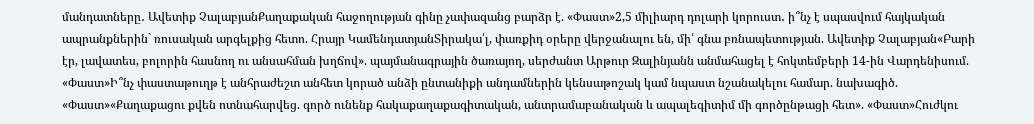մանդատները․ Ավետիք ՉալաբյանՔաղաքական հաջողության գինը չափազանց բարձր է. «Փաստ»2,5 միլիարդ դոլարի կորուստ․ ի՞նչ է սպասվում հայկական ապրանքներին` ռուսական արգելքից հետո. Հրայր ԿամենդատյանՏիրակա՛լ, փառքիդ օրերը վերջանալու են, մի՛ գնա բռնապետության. Ավետիք Չալաբյան«Բարի էր, լավատես, բոլորին հասնող ու անսահման խղճով». պայմանագրային ծառայող, սերժանտ Արթուր Զալինյանն անմահացել է հոկտեմբերի 14-ին Վարդենիսում. «Փաստ»Ի՞նչ փաստաթուղթ է անհրաժեշտ անհետ կորած անձի ընտանիքի անդամներին կենսաթոշակ կամ նպաստ նշանակելու համար. նախագիծ. «Փաստ»«Քաղաքացու քվեն ոտնահարվեց. գործ ունենք հակաքաղաքագիտական, անտրամաբանական և ապալեգիտիմ մի գործընթացի հետ». «Փաստ»Հուժկու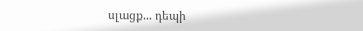սլացք... դեպի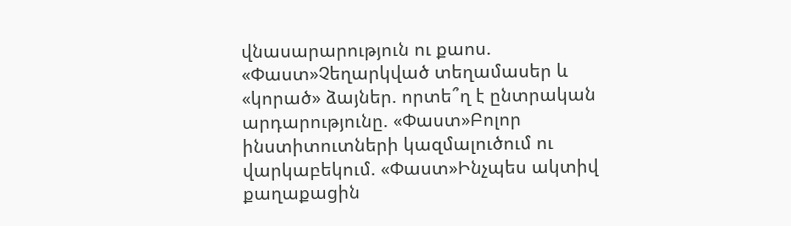վնասարարություն ու քաոս. «Փաստ»Չեղարկված տեղամասեր և «կորած» ձայներ. որտե՞ղ է ընտրական արդարությունը. «Փաստ»Բոլոր ինստիտուտների կազմալուծում ու վարկաբեկում. «Փաստ»Ինչպես ակտիվ քաղաքացին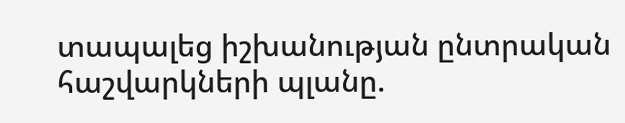տապալեց իշխանության ընտրական հաշվարկների պլանը.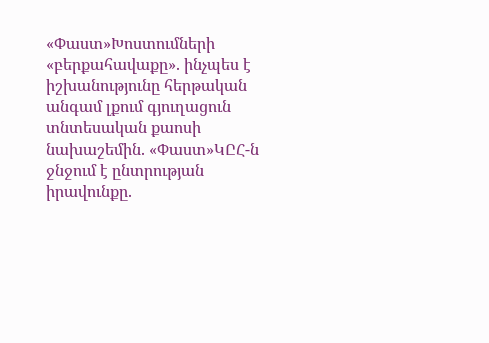«Փաստ»Խոստումների «բերքահավաքը». ինչպես է իշխանությունը հերթական անգամ լքում գյուղացուն տնտեսական քաոսի նախաշեմին. «Փաստ»ԿԸՀ-ն ջնջում է ընտրության իրավունքը.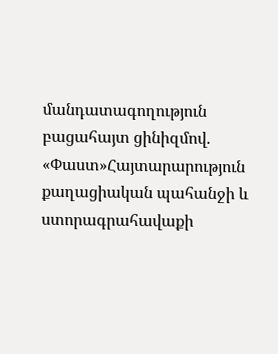մանդատագողություն բացահայտ ցինիզմով. «Փաստ»Հայտարարություն քաղացիական պահանջի և ստորագրահավաքի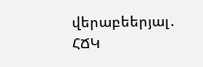վերաբեերյալ․ ՀՃԿ